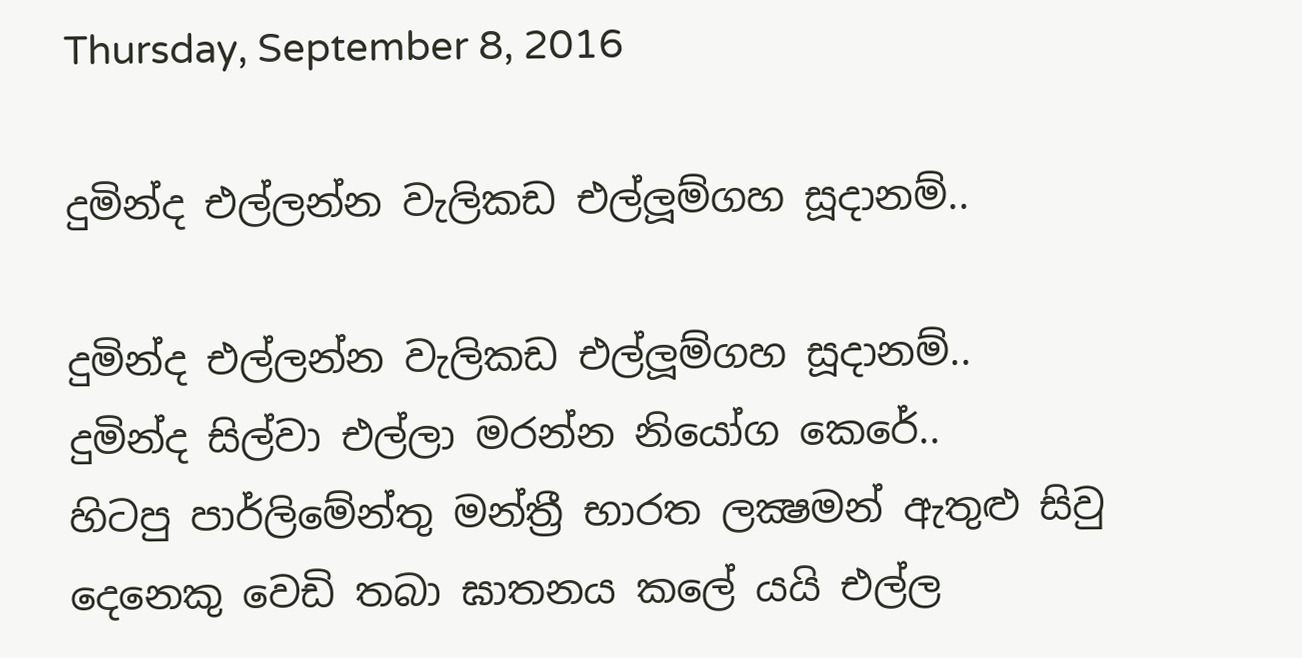Thursday, September 8, 2016

දුමින්ද එල්ලන්න වැලිකඩ එල්ලූම්ගහ සූදානම්..

දුමින්ද එල්ලන්න වැලිකඩ එල්ලූම්ගහ සූදානම්..
දුමින්ද සිල්වා එල්ලා මරන්න නියෝග කෙරේ..
හිටපු පාර්ලිමේන්තු මන්ත්‍රී භාරත ලක්‍ෂමන් ඇතුළු සිවු දෙනෙකු වෙඩි තබා ඝාතනය කලේ යයි එල්ල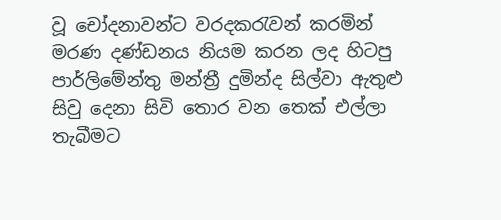වූ චෝදනාවන්ට වරදකරැවන් කරමින් මරණ දණ්ඩනය නියම කරන ලද හිටපු පාර්ලිමේන්තු මන්ත්‍රී දුමින්ද සිල්වා ඇතුළු සිවු දෙනා සිවි තොර වන තෙක් එල්ලා තැබීමට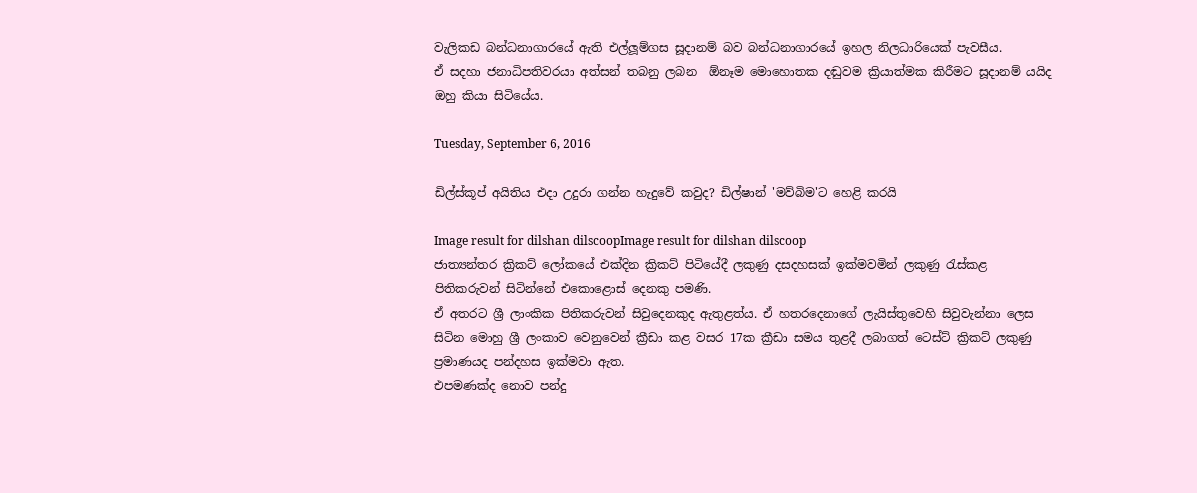වැලිකඩ බන්ධනාගාරයේ ඇති එල්ලූම්ගස සූදානම් බව බන්ධනාගාරයේ ඉහල නිලධාරියෙක් පැවසීය.
ඒ සදහා ජනාධිපතිවරයා අත්සන් තබනු ලබන  ඕනෑම මොහොතක දඬුවම ක්‍රියාත්මක කිරීමට සූදානම් යයිද ඔහු කියා සිටියේය.

Tuesday, September 6, 2016

ඩිල්ස්කූප් අයිතිය එදා උදුරා ගන්න හැදුවේ කවුද? ඩිල්ෂාන් 'මව්බිම'ට හෙළි කරයි

Image result for dilshan dilscoopImage result for dilshan dilscoop
ජාත්‍යන්තර ක්‍රිකට් ලෝකයේ එක්දින ක්‍රිකට් පිටියේදී ලකුණු දසදහසක් ඉක්මවමින් ලකුණු රැස්කළ පිතිකරුවන් සිටින්නේ එකොළොස් දෙනකු පමණි.
ඒ අතරට ශ්‍රී ලාංකික පිතිකරුවන් සිවුදෙනකුද ඇතුළත්ය. ඒ හතරදෙනාගේ ලැයිස්තුවෙහි සිවුවැන්නා ලෙස සිටින මොහු ශ්‍රී ලංකාව වෙනුවෙන් ක්‍රීඩා කළ වසර 17ක ක්‍රීඩා සමය තුළදී ලබාගත් ටෙස්ට් ක්‍රිකට් ලකුණු ප්‍රමාණයද පන්දහස ඉක්මවා ඇත.
එපමණක්ද නොව පන්දු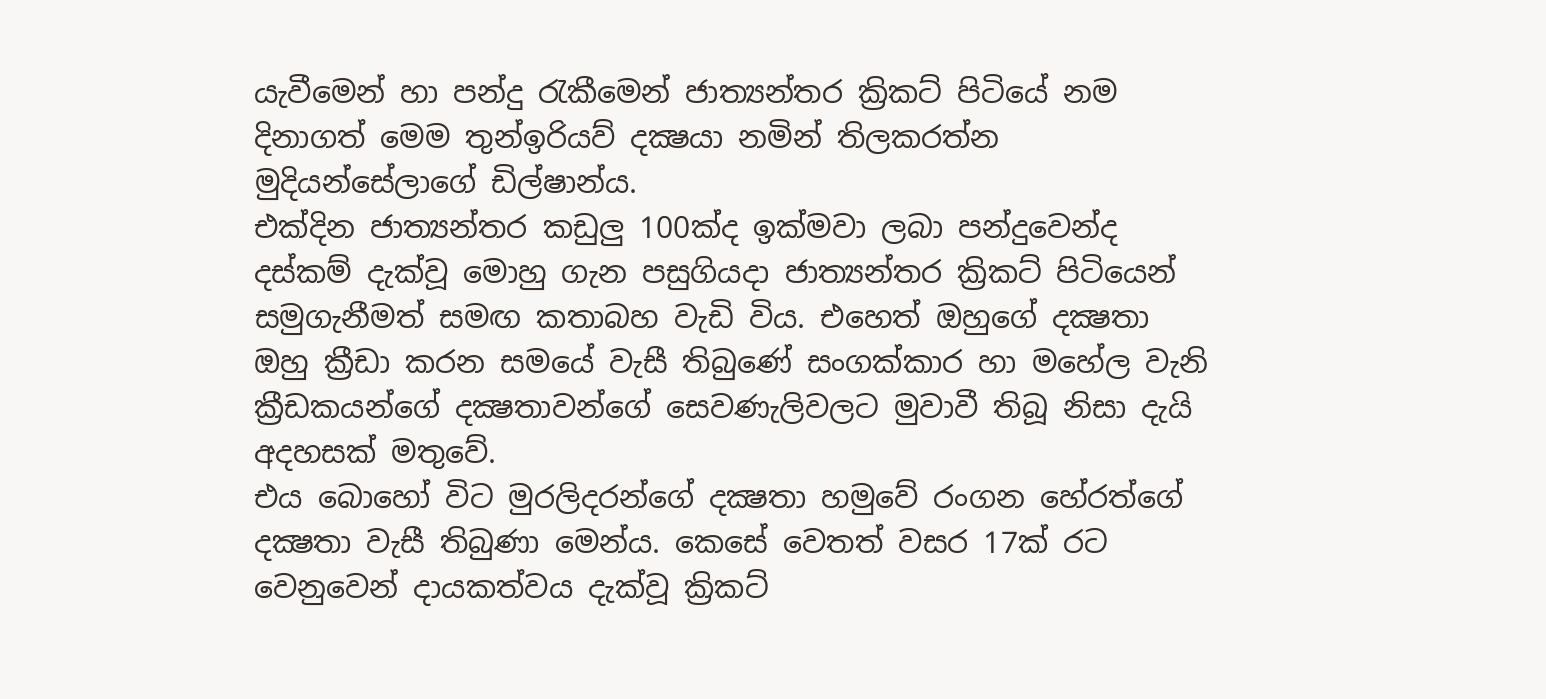යැවීමෙන් හා පන්දු රැකීමෙන් ජාත්‍යන්තර ක්‍රිකට් පිටියේ නම දිනාගත් මෙම තුන්ඉරියව් දක්‍ෂයා නමින් තිලකරත්න මුදියන්සේලාගේ ඩිල්ෂාන්ය.
එක්දින ජාත්‍යන්තර කඩුලු 100ක්ද ඉක්මවා ලබා පන්දුවෙන්ද දස්කම් දැක්වූ මොහු ගැන පසුගියදා ජාත්‍යන්තර ක්‍රිකට් පිටියෙන් සමුගැනීමත් සමඟ කතාබහ වැඩි විය. එහෙත් ඔහුගේ දක්‍ෂතා ඔහු ක්‍රීඩා කරන සමයේ වැසී තිබුණේ සංගක්කාර හා මහේල වැනි ක්‍රීඩකයන්ගේ දක්‍ෂතාවන්ගේ සෙවණැලිවලට මුවාවී තිබූ නිසා දැයි අදහසක් මතුවේ.
එය බොහෝ විට මුරලිදරන්ගේ දක්‍ෂතා හමුවේ රංගන හේරත්ගේ දක්‍ෂතා වැසී තිබුණා මෙන්ය. කෙසේ වෙතත් වසර 17ක් රට වෙනුවෙන් දායකත්වය දැක්වූ ක්‍රිකට්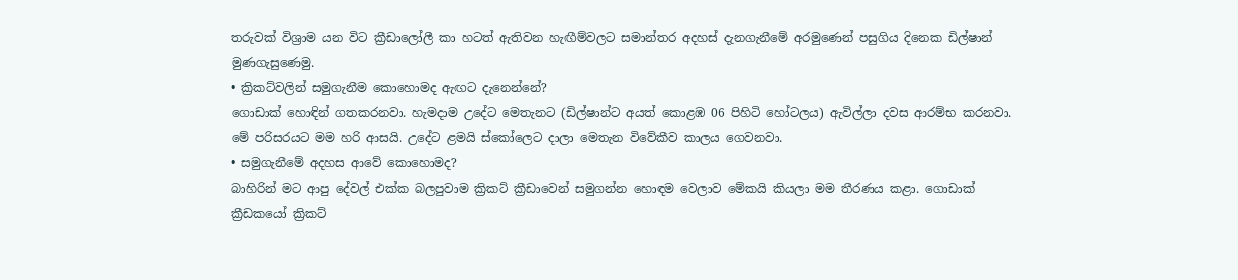තරුවක් විශ්‍රාම යන විට ක්‍රීඩාලෝලී කා හටත් ඇතිවන හැඟීම්වලට සමාන්තර අදහස් දැනගැනීමේ අරමුණෙන් පසුගිය දිනෙක ඩිල්ෂාන් මුණගැසුණෙමු.
• ක්‍රිකට්වලින් සමුගැනීම කොහොමද ඇඟට දැනෙන්නේ?
ගොඩාක් හොඳින් ගතකරනවා. හැමදාම උදේට මෙතැනට (ඩිල්ෂාන්ට අයත් කොළඹ 06 පිහිටි හෝටලය) ඇවිල්ලා දවස ආරම්භ කරනවා. මේ පරිසරයට මම හරි ආසයි. උදේට ළමයි ස්කෝලෙට දාලා මෙතැන විවේකීව කාලය ගෙවනවා.
• සමුගැනීමේ අදහස ආවේ කොහොමද?
බාහිරින් මට ආපු දේවල් එක්ක බලපුවාම ක්‍රිකට් ක්‍රීඩාවෙන් සමුගන්න හොඳම වෙලාව මේකයි කියලා මම තීරණය කළා. ගොඩාක් ක්‍රීඩකයෝ ක්‍රිකට්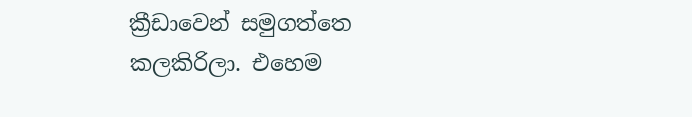ක්‍රීඩාවෙන් සමුගත්තෙ කලකිරිලා. එහෙම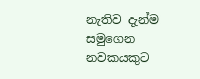නැතිව දැන්ම සමුගෙන නවකයකුට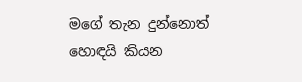මගේ තැන දුන්නොත් හොඳයි කියන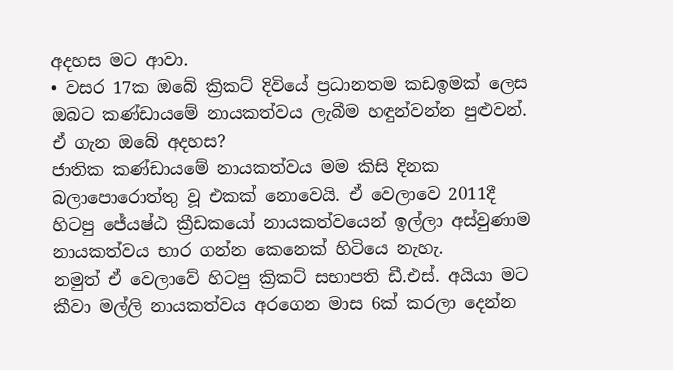අදහස මට ආවා.
• වසර 17ක ඔබේ ක්‍රිකට් දිවියේ ප්‍රධානතම කඩඉමක් ලෙස ඔබට කණ්ඩායමේ නායකත්වය ලැබීම හඳුන්වන්න පුළුවන්. ඒ ගැන ඔබේ අදහස?
ජාතික කණ්ඩායමේ නායකත්වය මම කිසි දිනක බලාපොරොත්තු වූ එකක් නොවෙයි. ඒ වෙලාවෙ 2011දී හිටපු ජේ‍යෂ්ඨ ක්‍රීඩකයෝ නායකත්වයෙන් ඉල්ලා අස්වුණාම නායකත්වය භාර ගන්න කෙනෙක් හිටියෙ නැහැ.
නමුත් ඒ වෙලාවේ හිටපු ක්‍රිකට් සභාපති ඩී.එස්. අයියා මට කීවා මල්ලි නායකත්වය අරගෙන මාස 6ක් කරලා දෙන්න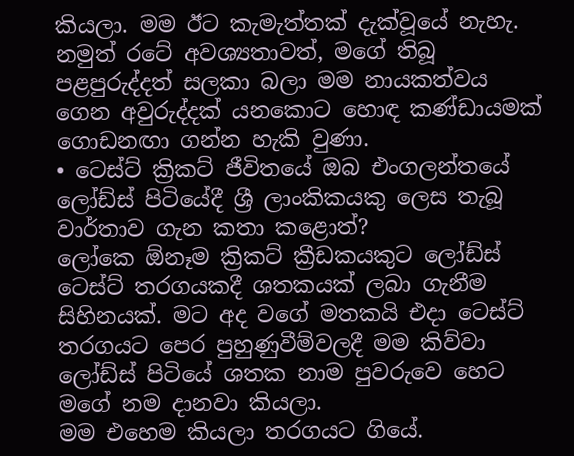කියලා. මම ඊට කැමැත්තක් දැක්වූයේ නැහැ. නමුත් රටේ අවශ්‍යතාවත්, මගේ තිබූ පළපුරුද්දත් සලකා බලා මම නායකත්වය ගෙන අවුරුද්දක් යනකොට හොඳ කණ්ඩායමක් ගොඩනඟා ගන්න හැකි වුණා.
• ටෙස්ට් ක්‍රිකට් ජීවිතයේ ඔබ එංගලන්තයේ ලෝඩ්ස් පිටියේදී ශ්‍රී ලාංකිකයකු ලෙස තැබූ වාර්තාව ගැන කතා කළොත්?
ලෝකෙ ඕනෑම ක්‍රිකට් ක්‍රීඩකයකුට ලෝඩ්ස් ටෙස්ට් තරගයකදී ශතකයක් ලබා ගැනීම සිහිනයක්. මට අද වගේ මතකයි එදා ටෙස්ට් තරගයට පෙර පුහුණුවීම්වලදී මම කිව්වා ලෝඩ්ස් පිටියේ ශතක නාම පුවරුවෙ හෙට මගේ නම දානවා කියලා.
මම එහෙම කියලා තරගයට ගියේ.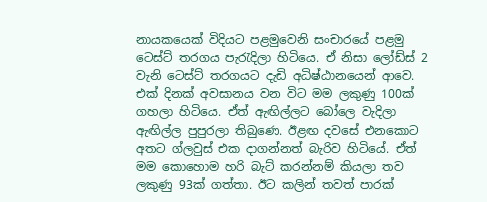නායකයෙක් විදියට පළමුවෙනි සංචාරයේ පළමු ටෙස්ට් තරගය පැරැදිලා හිටියෙ. ඒ නිසා ලෝඩ්ස් 2 වැනි ටෙස්ට් තරගයට දැඩි අධිෂ්ඨානයෙන් ආවෙ. එක් දිනක් අවසානය වන විට මම ලකුණු 100ක් ගහලා හිටියෙ. ඒත් ඇඟිල්ලට බෝලෙ වැදිලා ඇඟිල්ල පුපුරලා තිබුණෙ. ඊළඟ දවසේ එනකොට අතට ග්ලවුස් එක දාගන්නත් බැරිව හිටියේ. ඒත් මම කොහොම හරි බැට් කරන්නම් කියලා තව ලකුණු 93ක් ගත්තා. ඊට කලින් තවත් පාරක්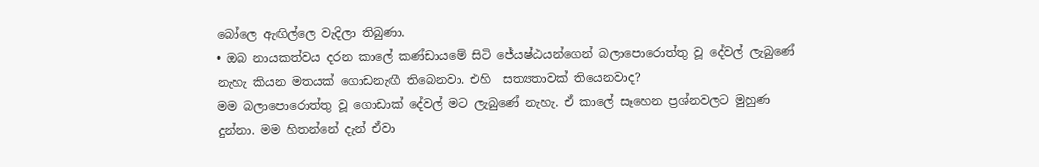බෝලෙ ඇඟිල්ලෙ වැදිලා තිබුණා.
• ඔබ නායකත්වය දරන කාලේ කණ්ඩායමේ සිටි ජේ‍යෂ්ඨයන්ගෙන් බලාපොරොත්තු වූ දේවල් ලැබුණේ නැහැ කියන මතයක් ගොඩනැඟී තිබෙනවා. එහි  සත්‍යතාවක් තියෙනවාද?
මම බලාපොරොත්තු වූ ගොඩාක් දේවල් මට ලැබුණේ නැහැ. ඒ කාලේ සෑහෙන ප්‍රශ්නවලට මුහුණ දුන්නා. මම හිතන්නේ දැන් ඒවා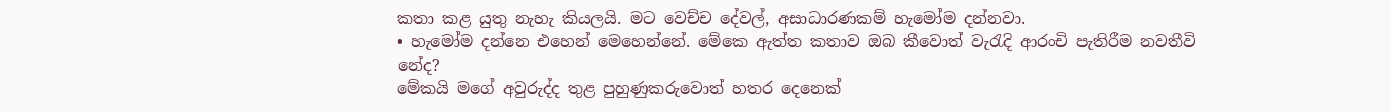කතා කළ යුතු නැහැ කියලයි. මට වෙච්ච දේවල්, අසාධාරණකම් හැමෝම දන්නවා.
• හැමෝම දන්නෙ එහෙන් මෙහෙන්නේ. මේකෙ ඇත්ත කතාව ඔබ කීවොත් වැරැදි ආරංචි පැතිරීම නවතීවි නේද?
මේකයි මගේ අවුරුද්ද තුළ පුහුණුකරුවොත් හතර දෙනෙක්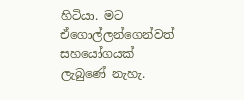හිටියා. මට ඒගොල්ලන්ගෙන්වත් සහයෝගයක් ලැබුණේ නැහැ.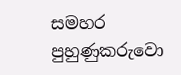සමහර පුහුණුකරුවො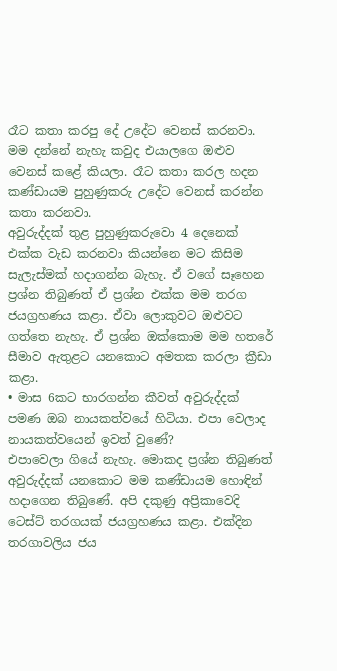රෑට කතා කරපු දේ උදේට වෙනස් කරනවා. මම දන්නේ නැහැ කවුද එයාලගෙ ඔළුව වෙනස් කළේ කියලා. රෑට කතා කරල හදන කණ්ඩායම පුහුණුකරු උදේට වෙනස් කරන්න කතා කරනවා.
අවුරුද්දක් තුළ පුහුණුකරුවො 4 දෙනෙක් එක්ක වැඩ කරනවා කියන්නෙ මට කිසිම සැලැස්මක් හදාගන්න බැහැ. ඒ වගේ සෑහෙන ප්‍රශ්න තිබුණත් ඒ ප්‍රශ්න එක්ක මම තරග ජයග්‍රහණය කළා. ඒවා ලොකුවට ඔළුවට ගත්තෙ නැහැ. ඒ ප්‍රශ්න ඔක්කොම මම හතරේ සීමාව ඇතුළට යනකොට අමතක කරලා ක්‍රීඩා කළා.
• මාස 6කට භාරගන්න කීවත් අවුරුද්දක් පමණ ඔබ නායකත්වයේ හිටියා. එපා වෙලාද නායකත්වයෙන් ඉවත් වුණේ?
එපාවෙලා ගියේ නැහැ. මොකද ප්‍රශ්න තිබුණත් අවුරුද්දක් යනකොට මම කණ්ඩායම හොඳින් හදාගෙන තිබුණේ. අපි දකුණු අප්‍රිකාවෙදි ටෙස්ට් තරගයක් ජයග්‍රහණය කළා. එක්දින තරගාවලිය ජය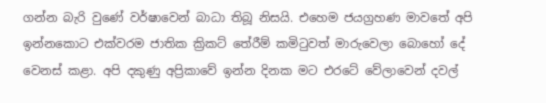ගන්න බැරි වුණේ වර්ෂාවෙන් බාධා තිබූ නිසයි. එහෙම ජයග්‍රහණ මාවතේ අපි ඉන්නකොට එක්වරම ජාතික ක්‍රිකට් තේරීම් කමිටුවත් මාරුවෙලා බොහෝ දේ වෙනස් කළා. අපි දකුණු අප්‍රිකාවේ ඉන්න දිනක මට එරටේ වේලාවෙන් දවල්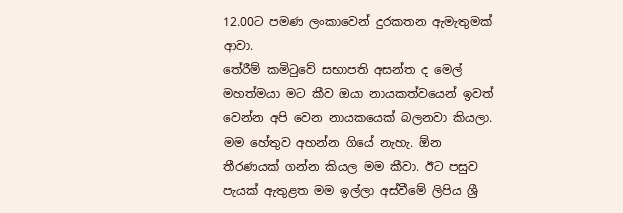12.00ට පමණ ලංකාවෙන් දුරකතන ඇමැතුමක් ආවා.
තේරීම් කමිටුවේ සභාපති අසන්ත ද මෙල් මහත්මයා මට කීව ඔයා නායකත්වයෙන් ඉවත් වෙන්න අපි වෙන නායකයෙක් බලනවා කියලා. මම හේතුව අහන්න ගියේ නැහැ. ඕන තීරණයක් ගන්න කියල මම කීවා. ඊට පසුව පැයක් ඇතුළත මම ඉල්ලා අස්වීමේ ලිපිය ශ්‍රී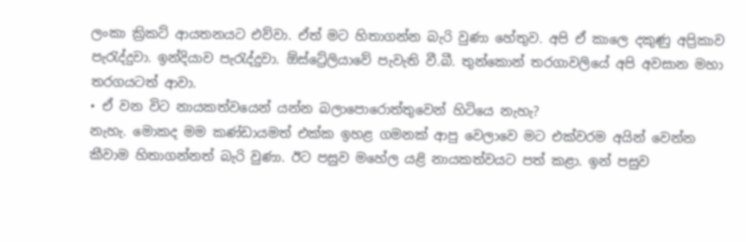ලංකා ක්‍රිකට් ආයතනයට එව්වා. ඒත් මට හිතාගන්න බැරි වුණා හේතුව. අපි ඒ කාලෙ දකුණු අප්‍රිකාව පැරැද්දුවා. ඉන්දියාව පැරැද්දුවා. ඕස්ට්‍රේලියාවේ පැවැති වී.බී. තුන්කොන් තරගාවලියේ අපි අවසාන මහා තරගයටත් ආවා.
• ඒ වන විට නායකත්වයෙන් යන්න බලාපොරොත්තුවෙන් හිටියෙ නැහැ?
නැහැ. මොකද මම කණ්ඩායමත් එක්ක ඉහළ ගමනක් ආපු වෙලාවෙ මට එක්වරම අයින් වෙන්න කීවාම හිතාගන්නත් බැරි වුණා. ඊට පසුව මහේල යළි නායකත්වයට පත් කළා. ඉන් පසුව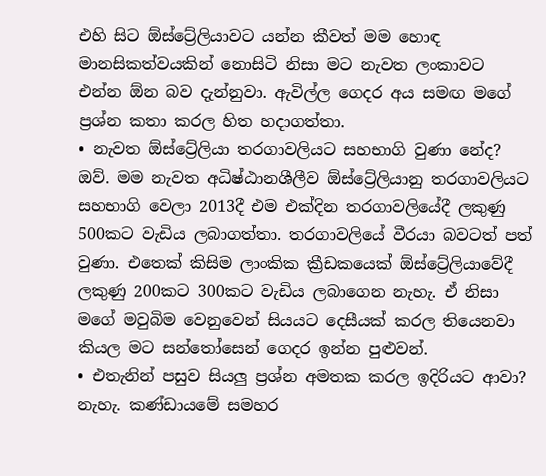එහි සිට ඕස්ට්‍රේලියාවට යන්න කීවත් මම හොඳ මානසිකත්වයකින් නොසිටි නිසා මට නැවත ලංකාවට එන්න ඕන බව දැන්නුවා. ඇවිල්ල ගෙදර අය සමඟ මගේ ප්‍රශ්න කතා කරල හිත හදාගත්තා.
• නැවත ඕස්ට්‍රේලියා තරගාවලියට සහභාගි වුණා නේද?
ඔව්. මම නැවත අධිෂ්ඨානශීලීව ඕස්ට්‍රේලියානු තරගාවලියට සහභාගි වෙලා 2013දී එම එක්දින තරගාවලියේදී ලකුණු 500කට වැඩිය ලබාගත්තා. තරගාවලියේ වීරයා බවටත් පත් වුණා. එතෙක් කිසිම ලාංකික ක්‍රීඩකයෙක් ඕස්ට්‍රේලියාවේදී ලකුණු 200කට 300කට වැඩිය ලබාගෙන නැහැ. ඒ නිසා මගේ මවුබිම වෙනුවෙන් සියයට දෙසීයක් කරල තියෙනවා කියල මට සන්තෝසෙන් ගෙදර ඉන්න පුළුවන්.
• එතැනින් පසුව සියලු ප්‍රශ්න අමතක කරල ඉදිරියට ආවා?
නැහැ. කණ්ඩායමේ සමහර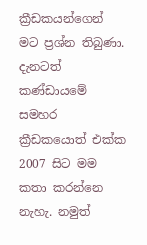ක්‍රීඩකයන්ගෙන් මට ප්‍රශ්න තිබුණා. දැනටත් කණ්ඩායමේ සමහර ක්‍රීඩකයොත් එක්ක 2007 සිට මම කතා කරන්නෙ නැහැ. නමුත්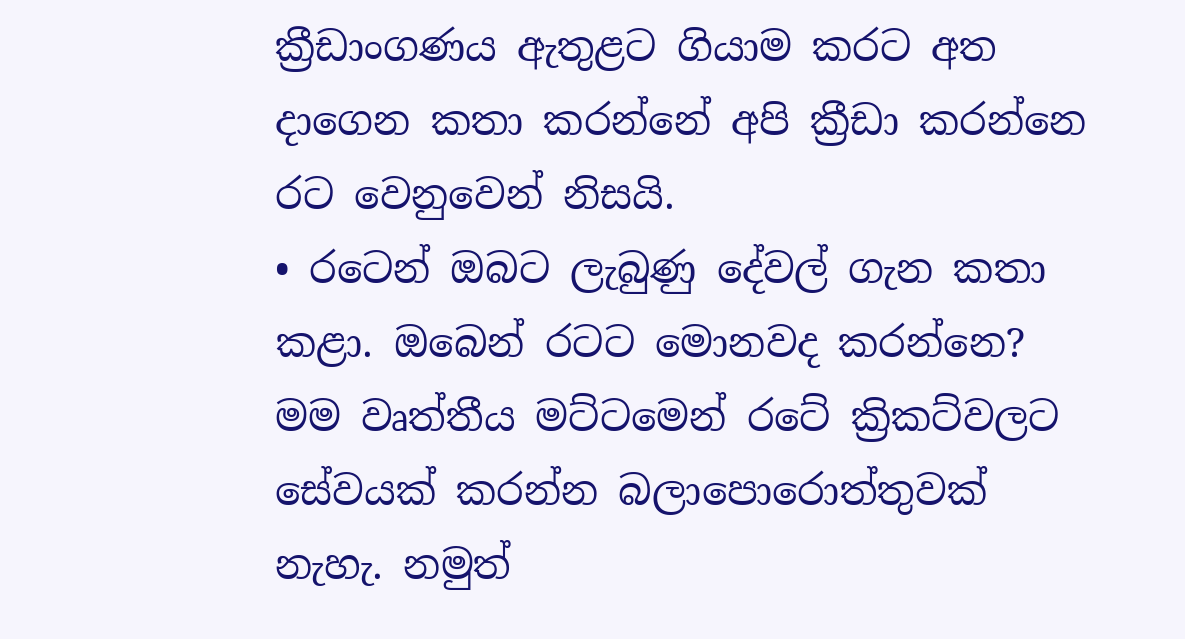ක්‍රීඩාංගණය ඇතුළට ගියාම කරට අත දාගෙන කතා කරන්නේ අපි ක්‍රීඩා කරන්නෙ රට වෙනුවෙන් නිසයි.
• රටෙන් ඔබට ලැබුණු දේවල් ගැන කතා කළා. ඔබෙන් රටට මොනවද කරන්නෙ?
මම වෘත්තීය මට්ටමෙන් රටේ ක්‍රිකට්වලට සේවයක් කරන්න බලාපොරොත්තුවක් නැහැ. නමුත්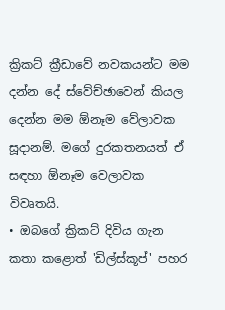ක්‍රිකට් ක්‍රීඩාවේ නවකයන්ට මම දන්න දේ ස්වේච්ඡාවෙන් කියල දෙන්න මම ඕනෑම වේලාවක සූදානම්. මගේ දුරකතනයත් ඒ සඳහා ඕනෑම වෙලාවක විවෘතයි.
• ඔබගේ ක්‍රිකට් දිවිය ගැන කතා කළොත් 'ඩිල්ස්කූප්' පහර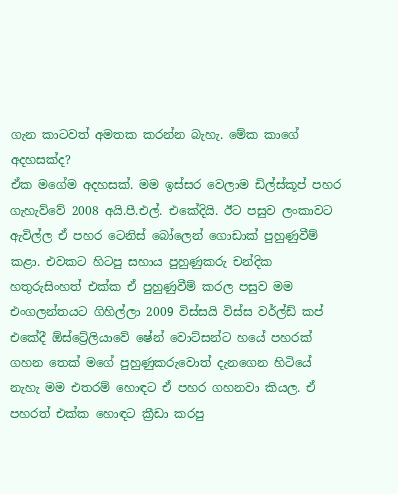ගැන කාටවත් අමතක කරන්න බැහැ. මේක කාගේ අදහසක්ද?
ඒක මගේම අදහසක්. මම ඉස්සර වෙලාම ඩිල්ස්කූප් පහර ගැහැව්වේ 2008 අයි.පී.එල්. එකේදියි. ඊට පසුව ලංකාවට ඇවිල්ල ඒ පහර ටෙනිස් බෝලෙන් ගොඩාක් පුහුණුවීම් කළා. එවකට හිටපු සහාය පුහුණුකරු චන්දික හතුරුසිංහත් එක්ක ඒ පුහුණුවීම් කරල පසුව මම එංගලන්තයට ගිහිල්ලා 2009 විස්සයි විස්ස වර්ල්ඩ් කප් එකේදී ඕස්ට්‍රේලියාවේ ෂේන් වොට්සන්ට හයේ පහරක් ගහන තෙක් මගේ පුහුණුකරුවොත් දැනගෙන හිටියේ නැහැ මම එතරම් හොඳට ඒ පහර ගහනවා කියල. ඒ පහරත් එක්ක හොඳට ක්‍රීඩා කරපු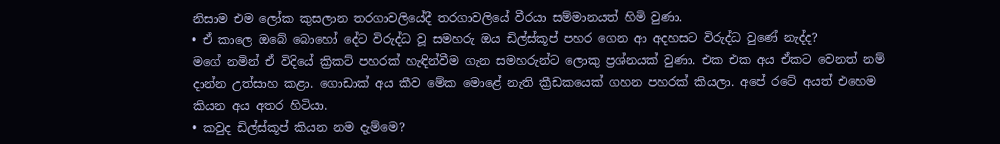නිසාම එම ලෝක කුසලාන තරගාවලියේදී තරගාවලියේ වීරයා සම්මානයත් හිමි වුණා.
• ඒ කාලෙ ඔබේ බොහෝ දේට විරුද්ධ වූ සමහරු ඔය ඩිල්ස්කූප් පහර ගෙන ආ අදහසට විරුද්ධ වුණේ නැද්ද?
මගේ නමින් ඒ විදියේ ක්‍රිකට් පහරක් හැඳින්වීම ගැන සමහරුන්ට ලොකු ප්‍රශ්නයක් වුණා. එක එක අය ඒකට වෙනත් නම් දාන්න උත්සාහ කළා. ගොඩාක් අය කීව මේක මොළේ නැති ක්‍රීඩකයෙක් ගහන පහරක් කියලා. අපේ රටේ අයත් එහෙම කියන අය අතර හිටියා.
• කවුද ඩිල්ස්කූප් කියන නම දැම්මෙ?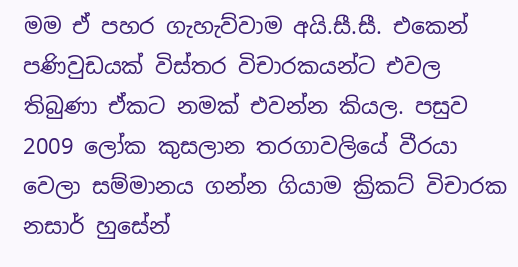මම ඒ පහර ගැහැව්වාම අයි.සී.සී. එකෙන් පණිවුඩයක් විස්තර විචාරකයන්ට එවල තිබුණා ඒකට නමක් එවන්න කියල. පසුව 2009 ලෝක කුසලාන තරගාවලියේ වීරයා වෙලා සම්මානය ගන්න ගියාම ක්‍රිකට් විචාරක නසාර් හුසේන්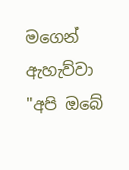මගෙන් ඇහැව්වා "අපි ඔබේ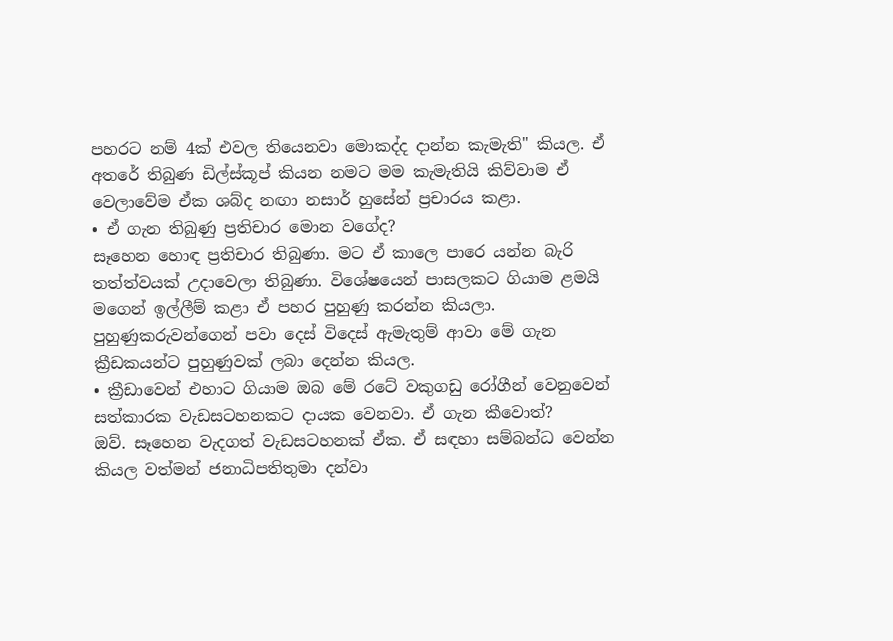පහරට නම් 4ක් එවල තියෙනවා මොකද්ද දාන්න කැමැති" කියල. ඒ අතරේ තිබුණ ඩිල්ස්කූප් කියන නමට මම කැමැතියි කිව්වාම ඒ වෙලාවේම ඒක ශබ්ද නඟා නසාර් හුසේන් ප්‍රචාරය කළා.
• ඒ ගැන තිබුණු ප්‍රතිචාර මොන වගේද?
සෑහෙන හොඳ ප්‍රතිචාර තිබුණා. මට ඒ කාලෙ පාරෙ යන්න බැරි තත්ත්වයක් උදාවෙලා තිබුණා. විශේෂයෙන් පාසලකට ගියාම ළමයි මගෙන් ඉල්ලීම් කළා ඒ පහර පුහුණු කරන්න කියලා. පුහුණුකරුවන්ගෙන් පවා දෙස් විදෙස් ඇමැතුම් ආවා මේ ගැන ක්‍රීඩකයන්ට පුහුණුවක් ලබා දෙන්න කියල.
• ක්‍රීඩාවෙන් එහාට ගියාම ඔබ මේ රටේ වකුගඩු රෝගීන් වෙනුවෙන් සත්කාරක වැඩසටහනකට දායක වෙනවා. ඒ ගැන කීවොත්?
ඔව්. සෑහෙන වැදගත් වැඩසටහනක් ඒක. ඒ සඳහා සම්බන්ධ වෙන්න කියල වත්මන් ජනාධිපතිතුමා දන්වා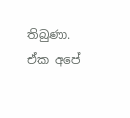තිබුණා. ඒක අපේ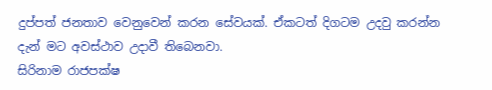දුප්පත් ජනතාව වෙනුවෙන් කරන සේවයක්. ඒකටත් දිගටම උදවු කරන්න දැන් මට අවස්ථාව උදාවී තිබෙනවා.
සිරිනාම රාජපක්ෂ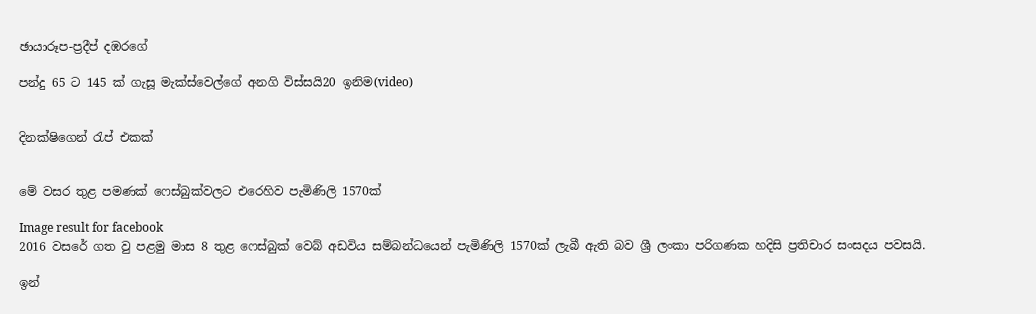ඡායාරූප-ප්‍රදීප් දඹරගේ

පන්දු 65 ට 145 ක් ගැසූ මැක්ස්වෙල්ගේ අනගි විස්සයි20 ඉනිම(video)


දිනක්ෂිගෙන් රැප් එකක්


මේ වසර තුළ පමණක් ෆෙස්බුක්වලට එරෙහිව පැමිණිලි 1570ක්

Image result for facebook
2016 වසරේ ගත වු පළමු මාස 8 තුළ ෆෙස්බුක් වෙබ් අඩවිය සම්බන්ධයෙන් පැමිණිලි 1570ක් ලැබී ඇති බව ශ්‍රී ලංකා පරිගණක හදිසි ප්‍රතිචාර සංසදය පවසයි.

ඉන්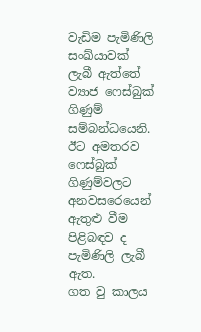වැඩිම පැමිණිලි සංඛ්යාවක් ලැබී ඇත්තේ ව්‍යාජ ෆෙස්බුක් ගිණුම් සම්බන්ධයෙනි.
ඊට අමතරව ෆෙස්බුක් ගිණුම්වලට අනවසරෙයෙන් ඇතුළු වීම පිළිබඳව ද පැමිණිලි ලැබී ඇත.
ගත වු කාලය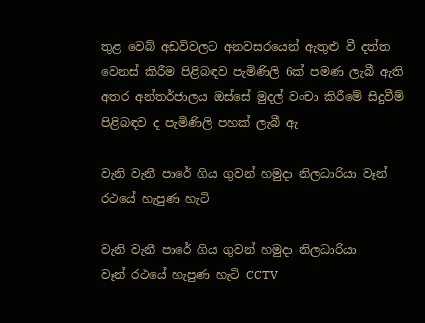තුළ වෙබ් අඩවිවලට අනවසරයෙන් ඇතුළු වී දත්ත වෙනස් කිරීම පිළිබඳව පැමිණිලි 6ක් පමණ ලැබී ඇති අතර අන්තර්ජාලය ඔස්සේ මුදල් වංචා කිරීමේ සිදුවීම් පිළිබඳව ද පැමිණිලි පහක් ලැබී ඇ

වැනි වැනී පාරේ ගිය ගුවන් හමුදා නිලධාරියා වෑන් රථයේ හැපුණ හැටි

වැනි වැනී පාරේ ගිය ගුවන් හමුදා නිලධාරියා
වෑන් රථයේ හැපුණ හැටි CCTV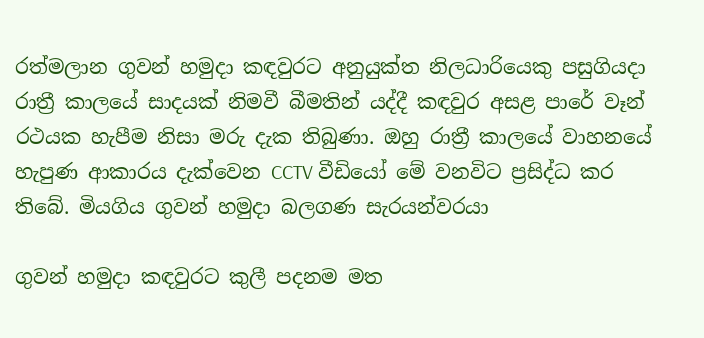රත්මලාන ගුවන් හමුදා කඳවුරට අනුයුක්ත නිලධාරියෙකු පසුගියදා රාත්‍රී කාලයේ සාදයක් නිමවී බීමතින් යද්දී කඳවුර අසළ පාරේ වෑන් රථයක හැපීම නිසා මරු දැක තිබුණා. ඔහු රාත්‍රී කාලයේ වාහනයේ හැපුණ ආකාරය දැක්වෙන CCTV වීඩියෝ මේ වනවිට ප්‍රසිද්ධ කර තිබේ. මියගිය ගුවන් හමුදා බලගණ සැරයන්වරයා

ගුවන් හමුදා කඳවුරට කුලී පදනම මත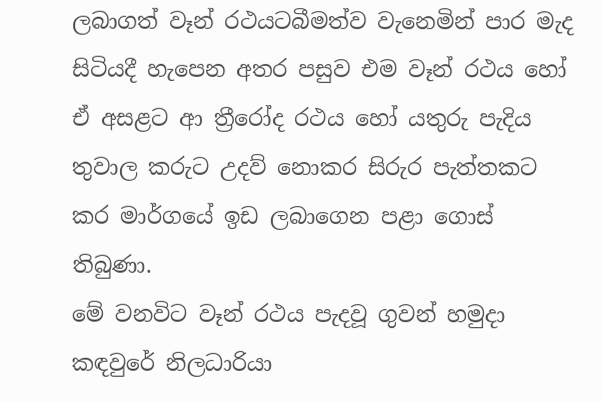ලබාගත් වෑන් රථයටබීමත්ව වැනෙමින් පාර මැද සිටියදී හැපෙන අතර පසුව එම වෑන් රථය හෝ ඒ අසළට ආ ත්‍රීරෝද රථය හෝ යතුරු පැදිය තුවාල කරුට උදව් නොකර සිරුර පැත්තකට කර මාර්ගයේ ඉඩ ලබාගෙන පළා ගොස් තිබුණා.
මේ වනවිට වෑන් රථය පැදවූ ගුවන් හමුදා කඳවුරේ නිලධාරියා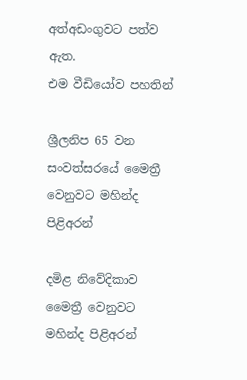අත්අඩංගුවට පත්ව ඇත.
එම වීඩියෝව පහතින්

ශ්‍රීලනිප 65 වන සංවත්සරයේ මෛත්‍රී වෙනුවට මහින්ද පිළිඅරන්

දමිළ නිවේදිකාව
මෛත්‍රී වෙනුවට මහින්ද පිළිඅරන්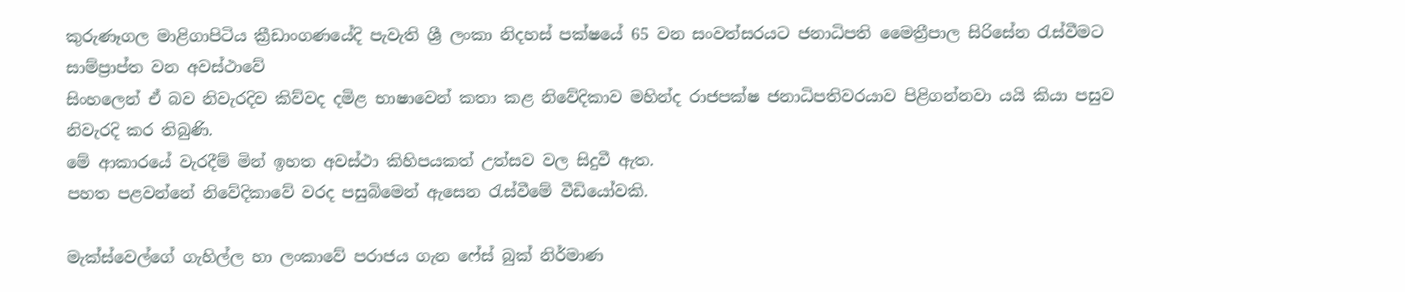කුරුණෑගල මාළිගාපිටිය ක්‍රීඩාංගණයේදි පැවැති ශ්‍රී ලංකා නිදහස් පක්ෂයේ 65 වන සංවත්සරයට ජනාධිපති මෛත්‍රීපාල සිරිසේන රැස්වීමට සාම්ප්‍රාප්ත වන අවස්ථාවේ
සිංහලෙන් ඒ බව නිවැරදිව කිව්වද දමිළ භාෂාවෙන් කතා කළ නිවේදිකාව මහින්ද රාජපක්ෂ ජනාධිපතිවරයාව පිළිගන්නවා යයි කියා පසුව නිවැරදි කර තිබුණි.
මේ ආකාරයේ වැරදීම් මින් ඉහත අවස්ථා කිහිපයකත් උත්සව වල සිදුවී ඇත.
පහත පළවන්නේ නිවේදිකාවේ වරද පසුබිමෙන් ඇසෙන රැස්වීමේ වීඩියෝවකි.

මැක්ස්වෙල්ගේ ගැහිල්ල හා ලංකාවේ පරාජය ගැන ෆේස් බුක් නිර්මාණ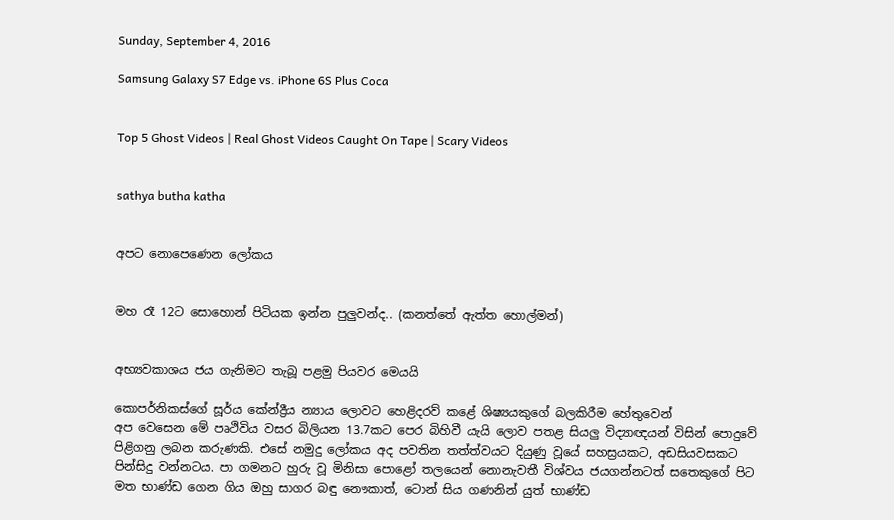Sunday, September 4, 2016

Samsung Galaxy S7 Edge vs. iPhone 6S Plus Coca


Top 5 Ghost Videos | Real Ghost Videos Caught On Tape | Scary Videos


sathya butha katha


අපට නොපෙණෙන ලෝකය


මහ රෑ 12ට සොහොන් පිටියක ඉන්න පුලුවන්ද.. (කනත්තේ ඇත්ත හොල්මන්)


අභ්‍යවකාශය ජය ගැනිමට තැබූ පළමු පියවර මෙයයි

කොපර්නිකස්ගේ සූර්ය කේන්ද්‍රීය න්‍යාය ලොවට හෙළිදරව් කළේ ශිෂ්‍යයකුගේ බලකිරීම හේතුවෙන්
අප වෙසෙන මේ පෘථිවිය වසර බිලියන 13.7කට පෙර බිහිවී යැයි ලොව පතළ සියලු විද්‍යාඥයන් විසින් පොදුවේ පිළිගනු ලබන කරුණකි. එසේ නමුදු ලෝකය අද පවතින තත්ත්වයට දියුණු වූයේ සහස්‍රයකට, අඩසියවසකට පින්සිදු වන්නටය. පා ගමනට හුරු වූ මිනිසා පොළෝ තලයෙන් නොනැවතී විශ්වය ජයගන්නටත් සතෙකුගේ පිට මත භාණ්ඩ ගෙන ගිය ඔහු සාගර බඳු නෞකාත්, ටොන් සිය ගණනින් යුත් භාණ්ඩ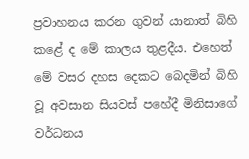ප්‍රවාහනය කරන ගුවන් යානාත් බිහි කළේ ද මේ කාලය තුළදීය. එහෙත් මේ වසර දහස දෙකට බෙදමින් බිහි වූ අවසාන සියවස් පහේදී මිනිසාගේ වර්ධනය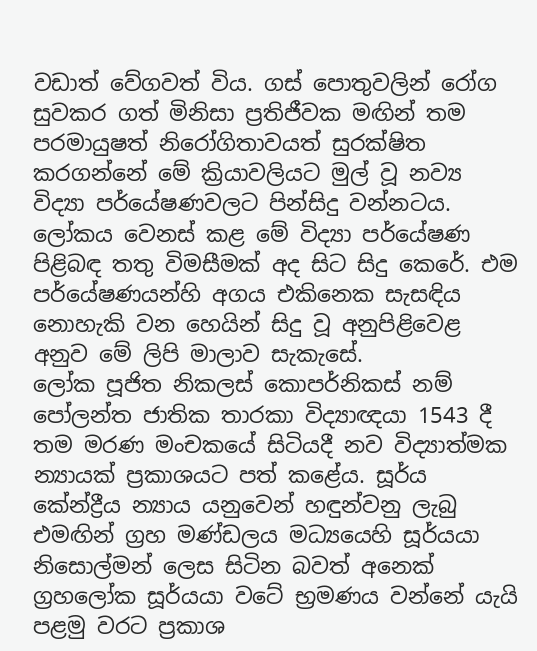වඩාත් වේගවත් විය. ගස් පොතුවලින් රෝග සුවකර ගත් මිනිසා ප්‍රතිජීවක මඟින් තම පරමායුෂත් නිරෝගිතාවයත් සුරක්ෂිත කරගන්නේ මේ ක්‍රියාවලියට මුල් වූ නව්‍ය විද්‍යා පර්යේෂණවලට පින්සිදු වන්නටය. ලෝකය වෙනස් කළ මේ විද්‍යා පර්යේෂණ පිළිබඳ තතු විමසීමක් අද සිට සිදු කෙරේ. එම පර්යේෂණයන්හි අගය එකිනෙක සැසඳිය නොහැකි වන හෙයින් සිදු වූ අනුපිළිවෙළ අනුව මේ ලිපි මාලාව සැකැසේ.
ලෝක පූජිත නිකලස් කොපර්නිකස් නම් පෝලන්ත ජාතික තාරකා විද්‍යාඥයා 1543 දී තම මරණ මංචකයේ සිටියදී නව විද්‍යාත්මක න්‍යායක් ප්‍රකාශයට පත් කළේය. සූර්ය කේන්ද්‍රීය න්‍යාය යනුවෙන් හඳුන්වනු ලැබු එමඟින් ග්‍රහ මණ්ඩලය මධ්‍යයෙහි සූර්යයා නිසොල්මන් ලෙස සිටින බවත් අනෙක් ග්‍රහලෝක සූර්යයා වටේ භ්‍රමණය වන්නේ යැයි පළමු වරට ප්‍රකාශ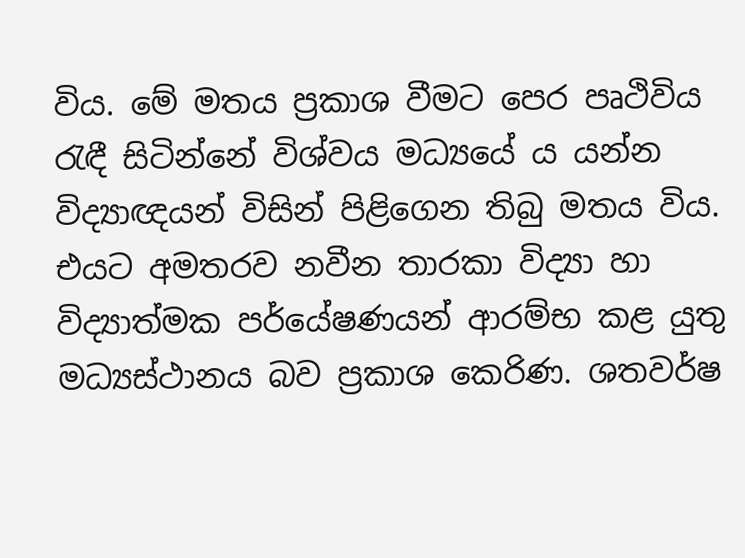විය. මේ මතය ප්‍රකාශ වීමට පෙර පෘථිවිය රැඳී සිටින්නේ විශ්වය මධ්‍යයේ ය යන්න විද්‍යාඥයන් විසින් පිළිගෙන තිබු මතය විය. එයට අමතරව නවීන තාරකා විද්‍යා හා විද්‍යාත්මක පර්යේෂණයන් ආරම්භ කළ යුතු මධ්‍යස්ථානය බව ප්‍රකාශ කෙරිණ. ශතවර්ෂ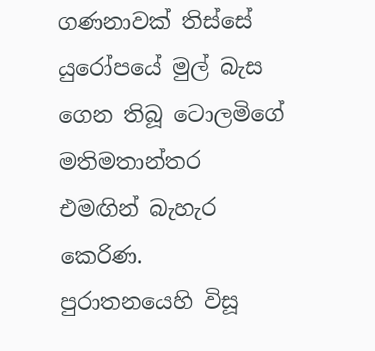ගණනාවක් තිස්සේ යුරෝපයේ මුල් බැස ගෙන තිබූ ටොලමිගේ මතිමතාන්තර එමඟින් බැහැර කෙරිණ.
පුරාතනයෙහි විසූ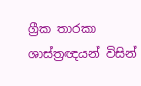ග්‍රීක තාරකා ශාස්ත්‍රඥයන් විසින්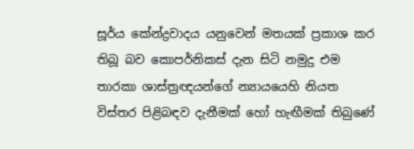සූර්ය කේන්ද්‍රවාදය යනුවෙන් මතයක් ප්‍රකාශ කර තිබූ බව කොපර්නිකස් දැන සිටි නමුදු එම තාරකා ශාස්ත්‍රඥයන්ගේ න්‍යායයෙහි නියත විස්තර පිළිබඳව දැනීමක් හෝ හැඟීමක් තිබුණේ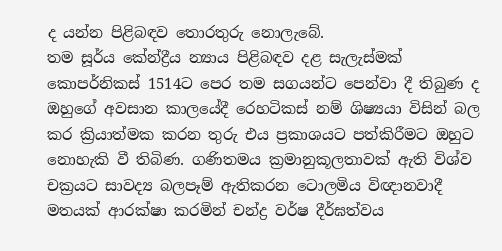ද යන්න පිළිබඳව තොරතුරු නොලැබේ.
තම සූර්ය ‍කේන්ද්‍රීය න්‍යාය පිළිබඳව දළ සැලැස්මක් කොපර්නිකස් 1514ට පෙර තම සගයන්ට පෙන්වා දී තිබුණ ද ඔහුගේ අවසාන කාලයේදී රෙහටිකස් නම් ශිෂ්‍යයා විසින් බල කර ක්‍රියාත්මක කරන තුරු එය ප්‍රකාශයට පත්කිරීමට ඔහුට නොහැකි වී තිබිණ. ගණිතමය ක්‍රමානුකූලතාවක් ඇති විශ්ව චක්‍රයට සාවද්‍ය බලපෑම් ඇතිකරන ටොලමිය විඥානවාදී මතයක් ආරක්ෂා කරමින් චන්ද්‍ර වර්ෂ දීර්ඝත්වය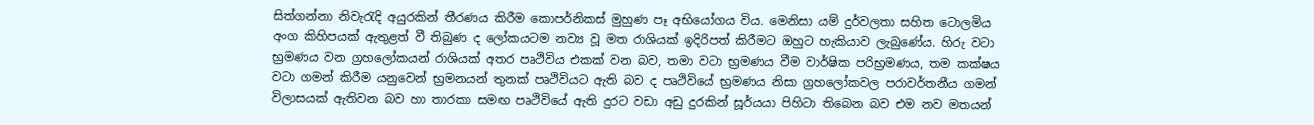සිත්ගන්නා නිවැරැදි අයුරකින් තීරණය කිරීම කොපර්නිකස් මුහුණ පෑ අභියෝගය විය. මෙනිසා යම් දුර්වලතා සහිත ටොලමිය අංග කිහිපයක් ඇතුළත් වී තිබුණ ද ලෝකයටම නව්‍ය වූ මත රාශියක් ඉදිරිපත් කිරීමට ඔහුට හැකියාව ලැබුණේය. හිරු වටා භ්‍රමණය වන ග්‍රහලෝකයන් රාශියක් අතර පෘථිවිය එකක් වන බව, තමා වටා භ්‍රමණය වීම වාර්ෂික පරිභ්‍රමණය, තම කක්ෂය වටා ගමන් කිරීම යනුවෙන් භ්‍රමනයන් තුනක් පෘථිවියට ඇති බව ද පෘථිවියේ භ්‍රමණය නිසා ග්‍රහලෝකවල පරාවර්තනීය ගමන් විලාසයක් ඇතිවන බව හා තාරකා සමඟ පෘථිවියේ ඇති දුරට වඩා අඩු දුරකින් සූර්යයා පිහිටා තිබෙන බව එම නව මතයන්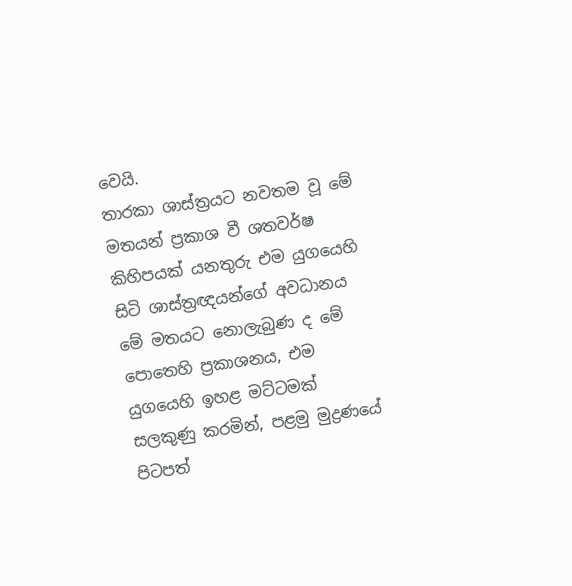වෙයි.
තාරකා ශාස්ත්‍රයට නවතම වූ මේ මතයන් ප්‍රකාශ වී ශතවර්ෂ කිහිපයක් යනතුරු එම යුගයෙහි සිටි ශාස්ත්‍රඥයන්ගේ අවධානය මේ මතයට නොලැබුණ ද මේ පොතෙහි ප්‍රකාශනය, එම යුගයෙහි ඉහළ මට්ටමක් සලකුණු කරමින්, පළමු මුද්‍රණයේ පිටපත්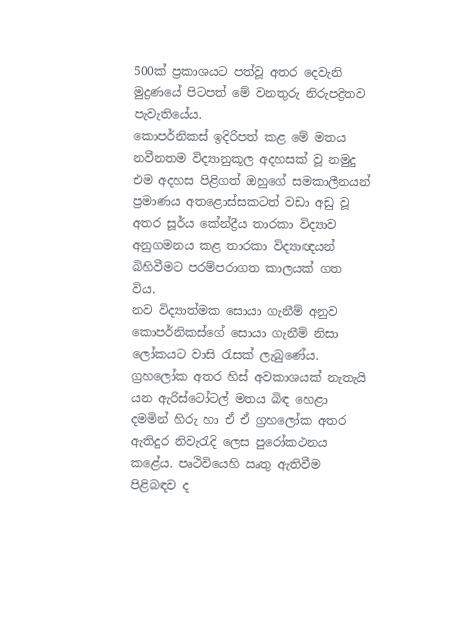500ක් ප්‍රකාශයට පත්වූ අතර දෙවැනි මුද්‍රණයේ පිටපත් මේ වනතුරු නිරුපද්‍රිතව පැවැතියේය.
කොපර්නිකස් ඉදිරිපත් කළ මේ මතය නවීනතම විද්‍යානුකූල අදහසක් වූ නමුදු එම අදහස පිළිගත් ඔහුගේ සමකාලීනයන් ප්‍රමාණය අතළොස්සකටත් වඩා අඩු වූ අතර සූර්ය කේන්ද්‍රීය තාරකා විද්‍යාව අනුගමනය කළ තාරකා විද්‍යාඥයන් බිහිවීමට පරම්පරාගත කාලයක් ගත විය.
නව විද්‍යාත්මක සොයා ගැනීම් අනුව කොපර්නිකස්ගේ සොයා ගැනීම් නිසා ලෝකයට වාසි රැසක් ලැබුණේය. ග්‍රහලෝක අතර හිස් අවකාශයක් නැතැයි යන ඇරිස්ටෝටල් මතය බිඳ හෙළා දමමින් හිරු හා ඒ ඒ ග්‍රහලෝක අතර ඇතිදුර නිවැරැදි ලෙස පුරෝකථනය කළේය. පෘථිවියෙහි ඍතු ඇතිවීම පිළිබඳව ද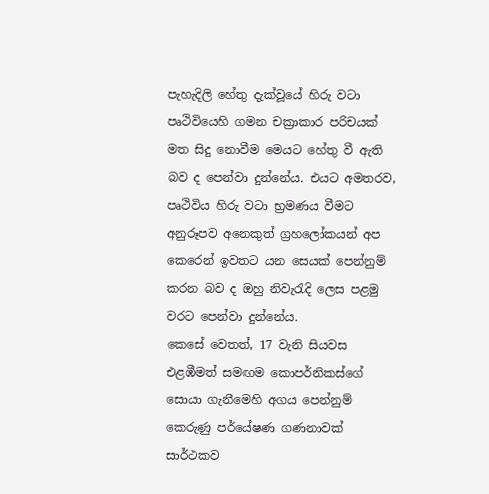පැහැදිලි හේතු දැක්වූයේ හිරු වටා පෘථිවියෙහි ගමන චක්‍රාකාර පරිචයක් මත සිදු නොවීම මෙයට හේතු වී ඇති බව ද පෙන්වා දුන්නේය. එයට අමතරව, පෘථිවිය හිරු වටා භ්‍රමණය වීමට අනුරූපව අනෙකුත් ග්‍රහලෝකයන් අප කෙරෙන් ඉවතට යන සෙයක් පෙන්නුම් කරන බව ද ඔහු නිවැරැදි ලෙස පළමු වරට පෙන්වා දුන්නේය.
කෙසේ වෙතත්, 17 වැනි සියවස එළඹීමත් සමඟම කොපර්නිකස්ගේ සොයා ගැනීමෙහි අගය පෙන්නුම් කෙරුණු පර්යේෂණ ගණනාවක් සාර්ථකව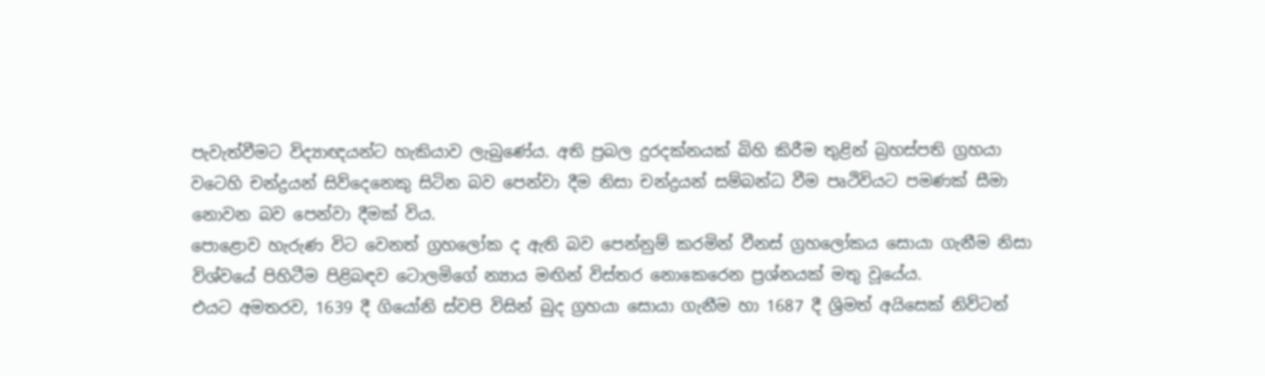පැවැත්වීමට විද්‍යාඥයන්ට හැකියාව ලැබුණේය. අති ප්‍රබල දුරදක්නයක් බිහි කිරීම තුළින් බ්‍රහස්පති ග්‍රහයා වටෙහි චන්ද්‍රයන් සිව්දෙනෙකු සිටින බව පෙන්වා දීම නිසා චන්ද්‍රයන් සම්බන්ධ වීම පෘථිවියට පමණක් සීමා නොවන බව පෙන්වා දීමක් විය.
පොළොව හැරුණ විට වෙනත් ග්‍රහලෝක ද ඇති බව පෙන්නුම් කරමින් වීනස් ග්‍රහලෝකය සොයා ගැනීම නිසා විශ්වයේ පිහිටීම පිළිබඳව ටොලමිගේ න්‍යාය මඟින් විස්තර නොකෙරෙන ප්‍රශ්නයක් මතු වූයේය.
එයට අමතරව, 1639 දී ගියෝනි ස්වපි විසින් බුද ග්‍රහයා සොයා ගැනීම හා 1687 දී ශ්‍රිමත් අයිසෙක් නිව්ටන්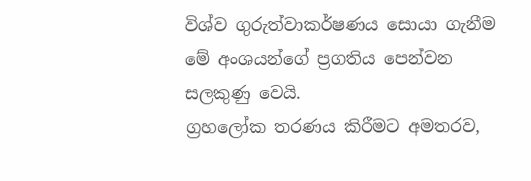විශ්ව ගුරුත්වාකර්ෂණය සොයා ගැනීම මේ අංශයන්ගේ ප්‍රගතිය පෙන්වන සලකුණු වෙයි.
ග්‍රහලෝක තරණය කිරීමට අමතරව,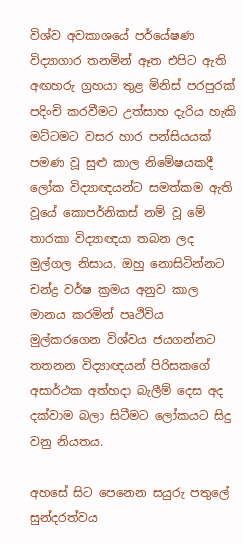විශ්ව අවකාශයේ පර්යේෂණ විද්‍යාගාර තනමින් ඈත එපිට ඇති අඟහරු ග්‍රහයා තුළ මිනිස් පරපුරක් පදිංචි කරවීමට උත්සාහ දැරිය හැකි මට්ටමට වසර හාර පන්සියයක් පමණ වූ සුළු කාල නිමේෂයකදී ලෝක විද්‍යාඥයන්ට සමත්කම ඇති වූයේ කොපර්නිකස් නම් වූ මේ තාරකා විද්‍යාඥයා තබන ලද මුල්ගල නිසාය. ඔහු නොසිටින්නට චන්ද්‍ර වර්ෂ ක්‍රමය අනුව කාල මානය කරමින් පෘථිවිය මුල්කරගෙන විශ්වය ජයගන්නට තතනන විද්‍යාඥයන් පිරිසකගේ අසාර්ථක අත්හදා බැලීම් දෙස අද දක්වාම බලා සිටීමට ලෝකයට සිදු වනු නියතය.

අහසේ සිට පෙනෙන සයුරු පතුලේ සුන්දරත්වය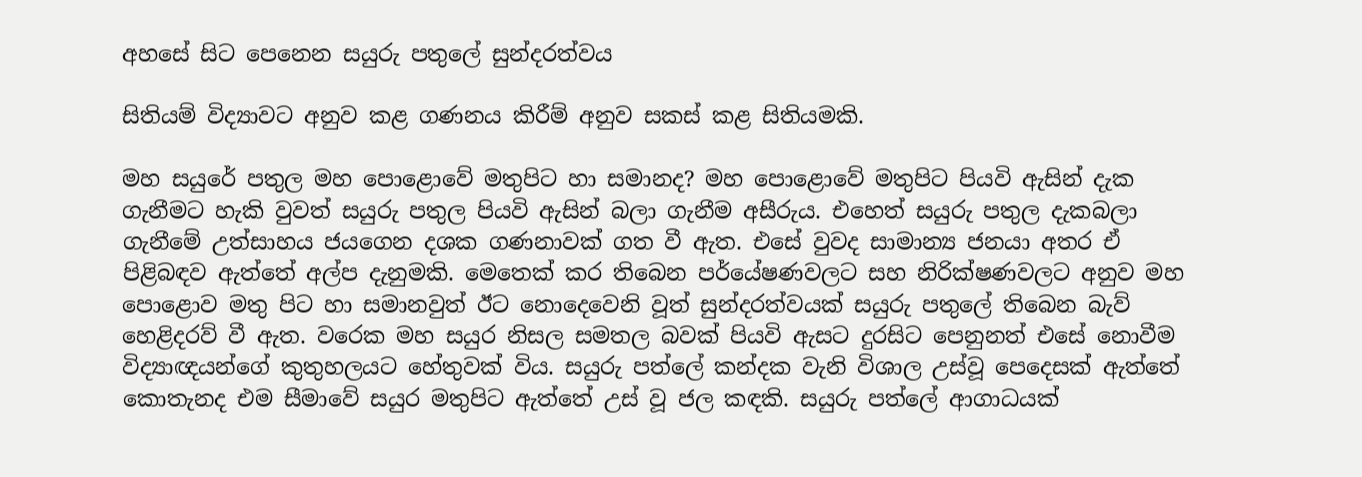අහසේ සිට පෙනෙන සයුරු පතුලේ සුන්දරත්වය

සිතියම් විද්‍යාවට අනුව කළ ගණනය කිරීම් අනුව සකස් කළ සිතියමකි.

මහ සයුරේ පතුල මහ පොළොවේ මතුපිට හා සමානද? මහ පොළොවේ මතුපිට පියවි ඇසින් දැක ගැනීමට හැකි වුවත් සයුරු පතුල පියවි ඇසින් බලා ගැනීම අසීරුය. එහෙත් සයුරු පතුල දැකබලා ගැනීමේ උත්සාහය ජයගෙන දශක ගණනාවක් ගත වී ඇත. එසේ වුවද සාමාන්‍ය ජනයා අතර ඒ පිළිබඳව ඇත්තේ අල්ප දැනුමකි. මෙතෙක් කර තිබෙන පර්යේෂණවලට සහ නිරික්ෂණවලට අනුව මහ පොළොව මතු පිට හා සමානවුත් ඊට නොදෙවෙනි වූත් සුන්දරත්වයක් සයුරු පතුලේ තිබෙන බැව් හෙළිදරව් වී ඇත. වරෙක මහ සයුර නිසල සමතල බවක් පියවි ඇසට දුරසිට පෙනුනත් එසේ නොවීම විද්‍යාඥයන්ගේ කුතුහලයට හේතුවක් විය. සයුරු පත්ලේ කන්දක වැනි විශාල උස්වූ පෙදෙසක් ඇත්තේ කොතැනද එම සීමාවේ සයුර මතුපිට ඇත්තේ උස් වූ ජල කඳකි. සයුරු පත්ලේ ආගාධයක්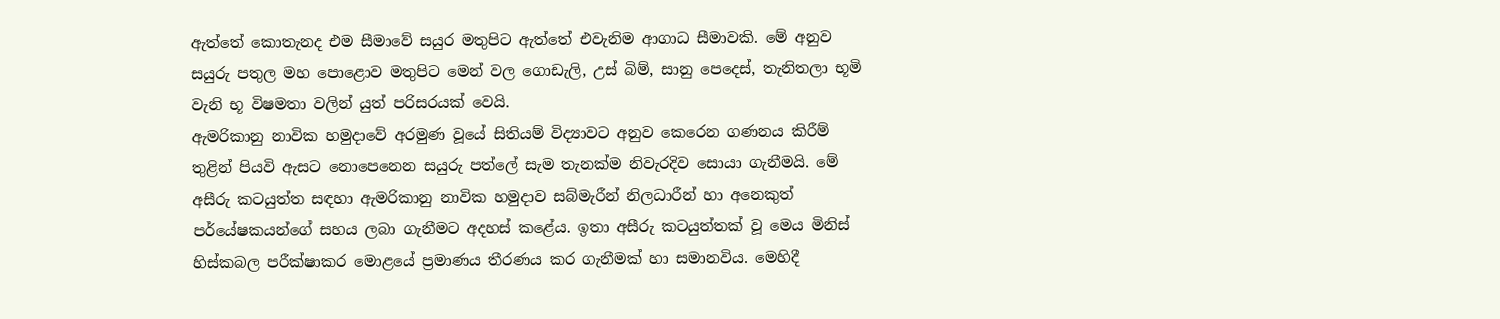ඇත්තේ කොතැනද එම සීමාවේ සයුර මතුපිට ඇත්තේ එවැනිම ආගාධ සීමාවකි. මේ අනුව සයුරු පතුල මහ පොළොව මතුපිට මෙන් වල ගොඩැලි, උස් බිම්, සානු පෙදෙස්, තැනිතලා භූමි වැනි භූ විෂමතා වලින් යුත් පරිසරයක් වෙයි.
ඇමරිකානු නාවික හමුදාවේ අරමුණ වූයේ සිතියම් විද්‍යාවට අනුව කෙරෙන ගණනය කිරීම් තුළින් පියවි ඇසට නොපෙනෙන සයුරු පත්ලේ සැම තැනක්ම නිවැරදිව සොයා ගැනීමයි. මේ අසීරු කටයුත්ත සඳහා ඇමරිකානු නාවික හමුදාව සබ්මැරීන් නිලධාරීන් හා අනෙකුත් පර්යේෂකයන්ගේ සහය ලබා ගැනීමට අදහස් කළේය. ඉතා අසීරු කටයුත්තක් වූ මෙය මිනිස් හිස්කබල පරීක්ෂාකර මොළයේ ප්‍රමාණය තීරණය කර ගැනීමක් හා සමානවිය. මෙහිදී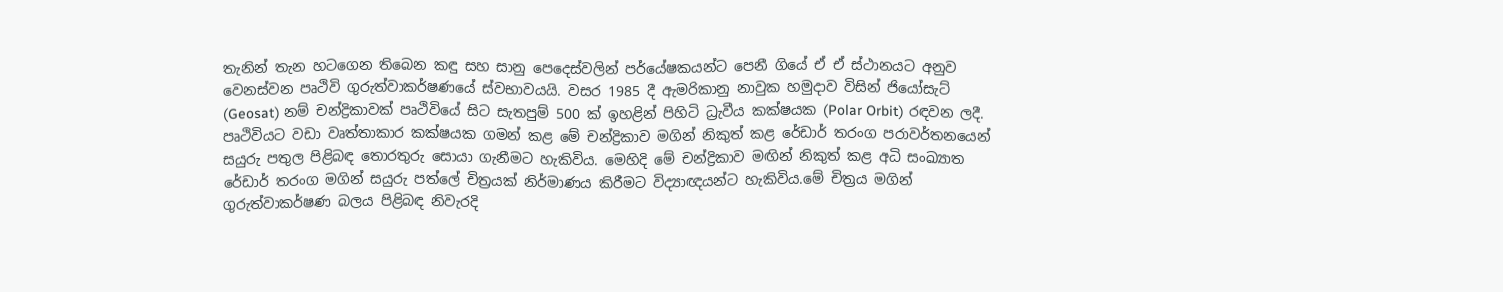තැනින් තැන හටගෙන තිබෙන කඳු සහ සානු පෙදෙස්වලින් පර්යේෂකයන්ට පෙනී ගියේ ඒ ඒ ස්ථානයට අනුව වෙනස්වන පෘථිවි ගුරුත්වාකර්ෂණයේ ස්වභාවයයි. වසර 1985 දී ඇමරිකානු නාවුක හමුදාව විසින් ජියෝසැට් (Geosat) නම් චන්ද්‍රිකාවක් පෘථිවියේ සිට සැතපුම් 500 ක් ඉහළින් පිහිටි ධ්‍රැවීය කක්ෂයක (Polar Orbit) රඳවන ලදී. පෘථිවියට වඩා වෘත්තාකාර කක්ෂයක ගමන් කළ මේ චන්ද්‍රිකාව මගින් නිකුත් කළ රේඩාර් තරංග පරාවර්තනයෙන් සයුරු පතුල පිළිබඳ තොරතුරු සොයා ගැනීමට හැකිවිය. මෙහිදි මේ චන්ද්‍රිකාව මඟින් නිකුත් කළ අධි සංඛ්‍යාත රේඩාර් තරංග මගින් සයුරු පත්ලේ චිත්‍රයක් නිර්මාණය කිරීමට විද්‍යාඥයන්ට හැකිවිය.මේ චිත්‍රය මගින් ගුරුත්වාකර්ෂණ බලය පිළිබඳ නිවැරදි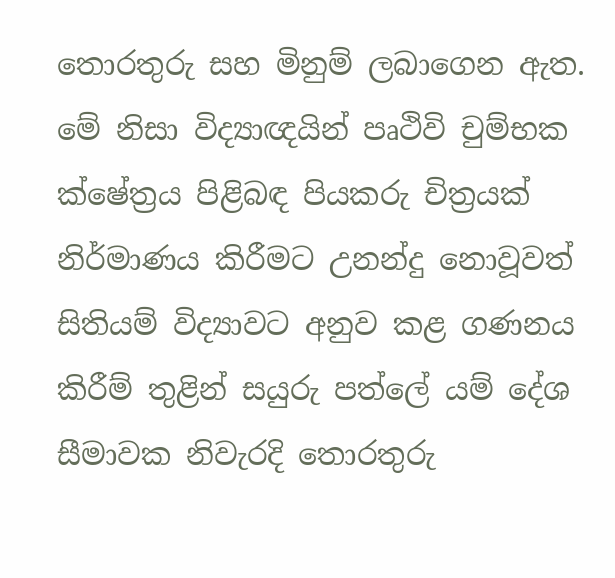තොරතුරු සහ මිනුම් ලබාගෙන ඇත. මේ නිසා විද්‍යාඥයින් පෘථිවි චුම්භක ක්ෂේත්‍රය පිළිබඳ පියකරු චිත්‍රයක් නිර්මාණය කිරීමට උනන්දු නොවූවත් සිතියම් විද්‍යාවට අනුව කළ ගණනය කිරීම් තුළින් සයුරු පත්ලේ යම් දේශ සීමාවක නිවැරදි තොරතුරු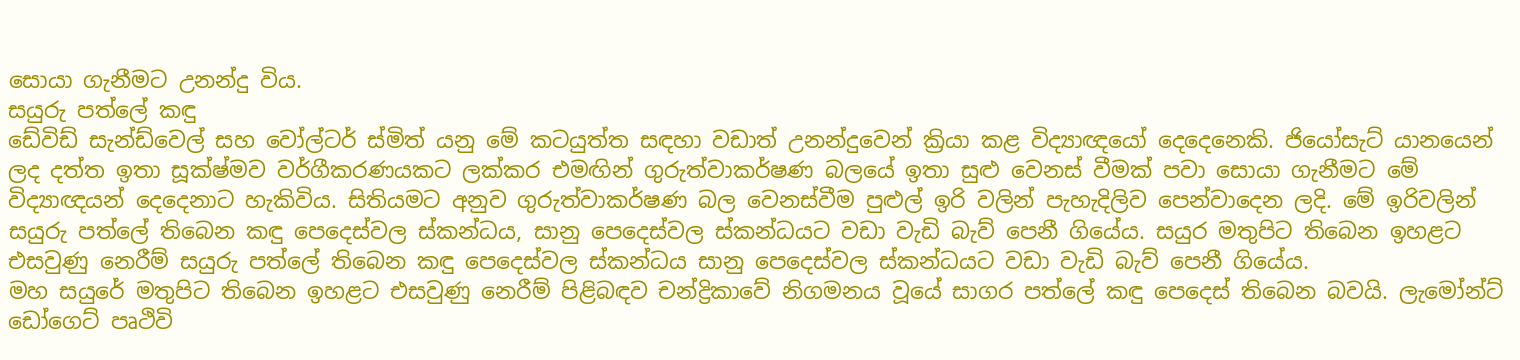සොයා ගැනීමට උනන්දු විය.
සයුරු පත්ලේ කඳු
ඩේවිඩ් සැන්ඩ්වෙල් සහ වෝල්ටර් ස්මිත් යනු මේ කටයුත්ත සඳහා වඩාත් උනන්දුවෙන් ක්‍රියා කළ විද්‍යාඥයෝ දෙදෙනෙකි. ජියෝසැට් යානයෙන් ලද දත්ත ඉතා සූක්ෂ්මව වර්ගීකරණයකට ලක්කර එමඟින් ගුරුත්වාකර්ෂණ බලයේ ඉතා සුළු වෙනස් වීමක් පවා සොයා ගැනීමට මේ විද්‍යාඥයන් දෙදෙනාට හැකිවිය. සිතියමට අනුව ගුරුත්වාකර්ෂණ බල වෙනස්වීම පුළුල් ඉරි වලින් පැහැදිලිව පෙන්වාදෙන ලදි. මේ ඉරිවලින් සයුරු පත්ලේ තිබෙන කඳු පෙදෙස්වල ස්කන්ධය, සානු පෙදෙස්වල ස්කන්ධයට වඩා වැඩි බැව් පෙනී ගියේය. සයුර මතුපිට තිබෙන ඉහළට එසවුණු නෙරීම් සයුරු පත්ලේ තිබෙන කඳු පෙදෙස්වල ස්කන්ධය සානු පෙදෙස්වල ස්කන්ධයට වඩා වැඩි බැව් පෙනී ගියේය.
මහ සයුරේ මතුපිට තිබෙන ඉහළට එසවුණු නෙරීම් පිළිබඳව චන්ද්‍රිකාවේ නිගමනය වූයේ සාගර පත්ලේ කඳු පෙදෙස් තිබෙන බවයි. ලැමෝන්ට් ඩෝගෙට් පෘථිවි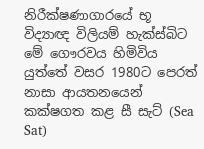නිරීක්ෂණාගාරයේ භූ විද්‍යාඥ විලියම් හැක්ස්බිට මේ ගෞරවය හිමිවිය යුත්තේ වසර 1980ට පෙරත් නාසා ආයතනයෙන් කක්ෂගත කළ සී සැට් (Sea Sat)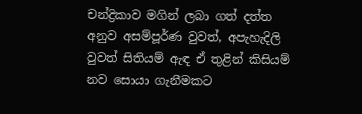චන්ද්‍රිකාව මගින් ලබා ගත් දත්ත අනුව අසම්පූර්ණ වුවත්, අපැහැදිලි වුවත් සිතියම් ඇඳ ඒ තුළින් කිසියම් නව සොයා ගැනීමකට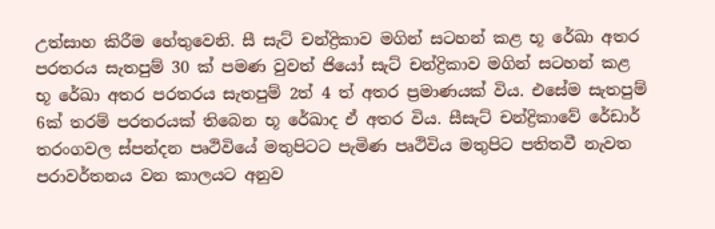උත්සාහ කිරීම හේතුවෙනි. සී සැට් චන්ද්‍රිකාව මගින් සටහන් කළ භූ රේඛා අතර පරතරය සැතපුම් 30 ක් පමණ වුවත් ජියෝ සැට් චන්ද්‍රිකාව මගින් සටහන් කළ භූ රේඛා අතර පරතරය සැතපුම් 2ත් 4 ත් අතර ප්‍රමාණයක් විය. එසේම සැතපුම් 6ක් තරම් පරතරයක් තිබෙන භූ රේඛාද ඒ අතර විය. සීසැට් චන්ද්‍රිකාවේ රේඩාර් තරංගවල ස්පන්දන පෘථිවියේ මතුපිටට පැමිණ පෘථිවිය මතුපිට පතිතවී නැවත පරාවර්තනය වන කාලයට අනුව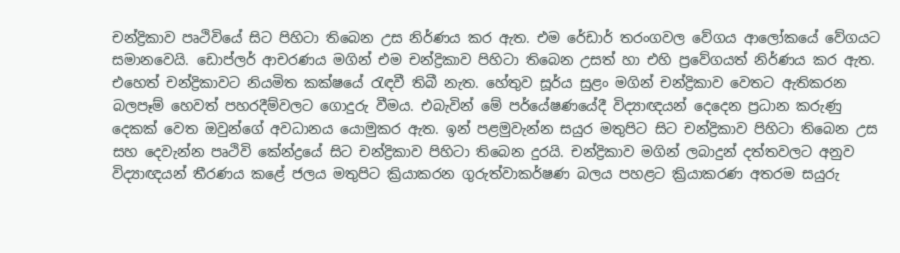චන්ද්‍රිකාව පෘථිවියේ සිට පිහිටා තිබෙන උස නිර්ණය කර ඇත. එම රේඩාර් තරංගවල වේගය ආලෝකයේ වේගයට සමානවෙයි. ඩොප්ලර් ආචරණය මගින් එම චන්ද්‍රිකාව පිහිටා තිබෙන උසත් හා එහි ප්‍රවේගයත් නිර්ණය කර ඇත. එහෙත් චන්ද්‍රිකාවට නියමිත කක්ෂයේ රැඳවී තිබී නැත. හේතුව සූර්ය සුළං මගින් චන්ද්‍රිකාව වෙතට ඇතිකරන බලපෑම් හෙවත් පහරදීම්වලට ගොදුරු වීමය. එබැවින් මේ පර්යේෂණයේදී විද්‍යාඥයන් දෙදෙන ප්‍රධාන කරුණු දෙකක් වෙත ඔවුන්ගේ අවධානය යොමුකර ඇත. ඉන් පළමුවැන්න සයුර මතුපිට සිට චන්ද්‍රිකාව පිහිටා තිබෙන උස සහ දෙවැන්න පෘථිවි කේන්ද්‍රයේ සිට චන්ද්‍රිකාව පිහිටා තිබෙන දුරයි. චන්ද්‍රිකාව මගින් ලබාදුන් දත්තවලට අනුව විද්‍යාඥයන් තීරණය කළේ ජලය මතුපිට ක්‍රියාකරන ගුරුත්වාකර්ෂණ බලය පහළට ක්‍රියාකරණ අතරම සයුරු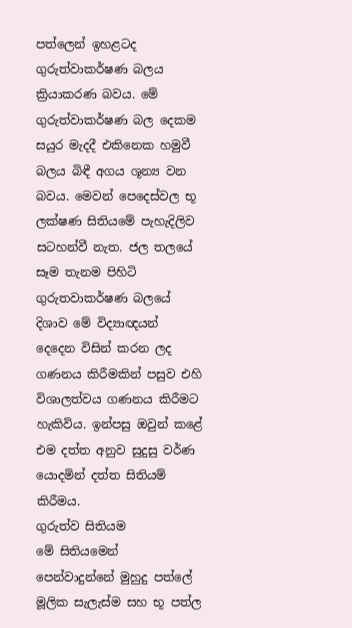පත්ලෙන් ඉහළටද ගුරුත්වාකර්ෂණ බලය ක්‍රියාකරණ බවය. මේ ගුරුත්වාකර්ෂණ බල දෙකම සයුර මැදදී එකිනෙක හමුවී බලය බිඳී අගය ශූන්‍ය වන බවය. මෙවන් පෙදෙස්වල භූ ලක්ෂණ සිතියමේ පැහැදිලිව සටහන්වී නැත. ජල තලයේ සෑම තැනම පිහිටි ගුරුතවාකර්ෂණ බලයේ දිශාව මේ විද්‍යාඥයන් දෙදෙන විසින් කරන ලද ගණනය කිරීමකින් පසුව එහි විශාලත්වය ගණනය කිරීමට හැකිවිය. ඉන්පසු ඔවුන් කළේ එම දත්ත අනුව සුදුසු වර්ණ යොදමින් දත්ත සිතියම් කිරීමය.
ගුරුත්ව සිතියම
මේ සිතියමෙන් පෙන්වාදුන්නේ මුහුදු පත්ලේ මූලික සැලැස්ම සහ භූ පත්ල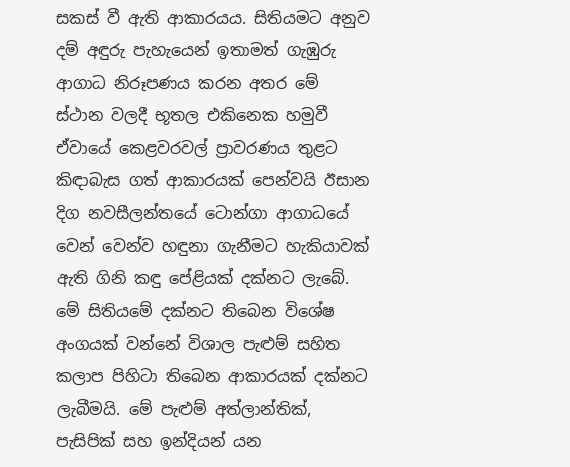සකස් වී ඇති ආකාරයය. සිතියමට අනුව දම් අඳුරු පැහැයෙන් ඉතාමත් ගැඹුරු ආගාධ නිරූපණය කරන අතර මේ ස්ථාන වලදී භූතල එකිනෙක හමුවී ඒවායේ කෙළවරවල් ප්‍රාවරණය තුළට කිඳාබැස ගත් ආකාරයක් පෙන්වයි ඊසාන දිග නවසීලන්තයේ ටොන්ගා ආගාධයේ වෙන් වෙන්ව හඳුනා ගැනීමට හැකියාවක් ඇති ගිනි කඳු පේළියක් දක්නට ලැබේ. මේ සිතියමේ දක්නට තිබෙන විශේෂ අංගයක් වන්නේ විශාල පැළුම් සහිත කලාප පිහිටා තිබෙන ආකාරයක් දක්නට ලැබීමයි. මේ පැළුම් අත්ලාන්තික්, පැසිපික් සහ ඉන්දියන් යන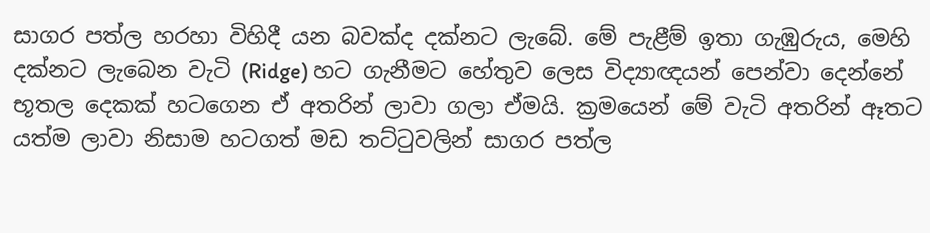සාගර පත්ල හරහා විහිදී යන බවක්ද දක්නට ලැබේ. මේ පැළීම් ඉතා ගැඹුරුය, මෙහි දක්නට ලැබෙන වැටි (Ridge) හට ගැනීමට හේතුව ලෙස විද්‍යාඥයන් පෙන්වා දෙන්නේ භූතල දෙකක් හටගෙන ඒ අතරින් ලාවා ගලා ඒමයි. ක්‍රමයෙන් මේ වැටි අතරින් ඈතට යත්ම ලාවා නිසාම හටගත් මඩ තට්ටුවලින් සාගර පත්ල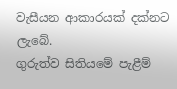වැසීයන ආකාරයක් දක්නට ලැබේ.
ගුරුත්ව සිතියමේ පැළීම්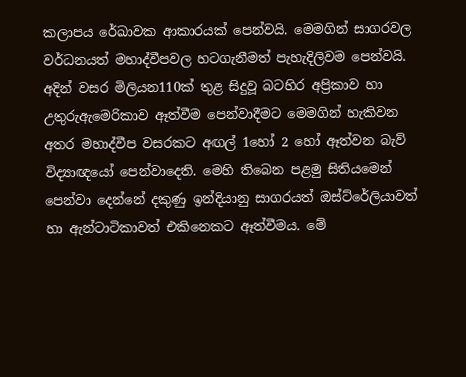කලාපය රේඛාවක ආකාරයක් පෙන්වයි. මෙමගින් සාගරවල වර්ධනයත් මහාද්වීපවල හටගැනීමත් පැහැදිලිවම පෙන්වයි. අදින් වසර මිලියන110ක් තුළ සිදුවූ බටහිර අප්‍රිකාව හා උතුරුඇමෙරිකාව ඈත්වීම පෙන්වාදීමට මෙමගින් හැකිවන අතර මහාද්වීප වසරකට අඟල් 1හෝ 2 හෝ ඈත්වන බැව් විද්‍යාඥයෝ පෙන්වාදෙති. මෙහි තිබෙන පළමු සිතියමෙන් පෙන්වා දෙන්නේ දකුණු ඉන්දියානු සාගරයත් ඔස්ට්රේලියාවත් හා ඇන්ටාටිකාවත් එකිනෙකට ඈත්වීමය. මේ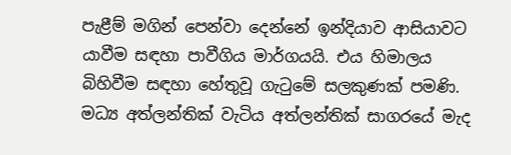පැළීම් මගින් පෙන්වා දෙන්නේ ඉන්දියාව ආසියාවට යාවීම සඳහා පාවීගිය මාර්ගයයි. එය හිමාලය බිහිවීම සඳහා හේතුවූ ගැටුමේ සලකුණක් පමණි. මධ්‍ය අත්ලන්තික් වැටිය අත්ලන්තික් සාගරයේ මැද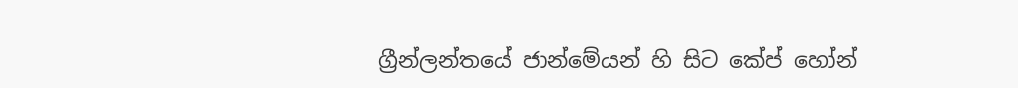ග්‍රීන්ලන්තයේ ජාන්මේයන් හි සිට කේප් හෝන්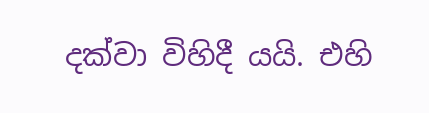දක්වා විහිදී යයි. එහි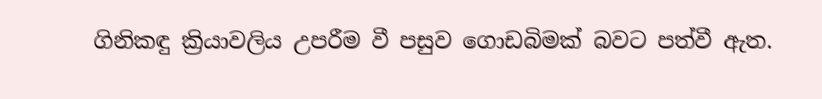ගිනිකඳු ක්‍රියාවලිය උපරීම වී පසුව ගොඩබිමක් බවට පත්වී ඇත.